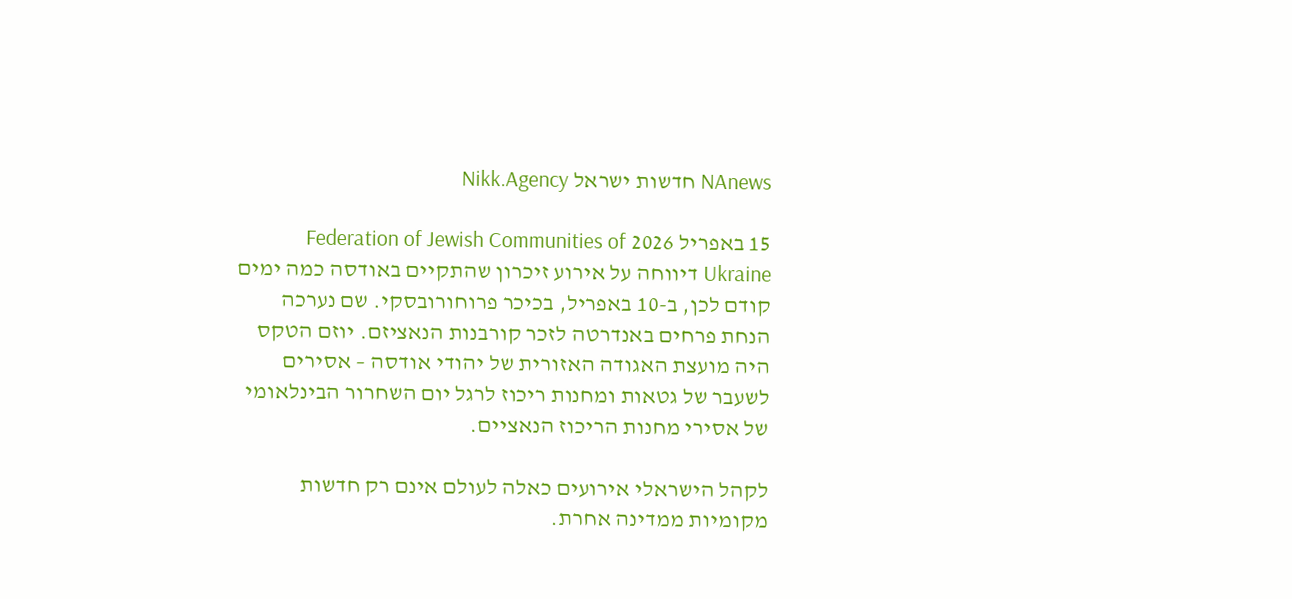NAnews חדשות ישראל Nikk.Agency

15 באפריל 2026 Federation of Jewish Communities of Ukraine דיווחה על אירוע זיכרון שהתקיים באודסה כמה ימים קודם לכן, ב-10 באפריל, בכיכר פרוחורובסקי. שם נערכה הנחת פרחים באנדרטה לזכר קורבנות הנאציזם. יוזם הטקס היה מועצת האגודה האזורית של יהודי אודסה – אסירים לשעבר של גטאות ומחנות ריכוז לרגל יום השחרור הבינלאומי של אסירי מחנות הריכוז הנאציים.

לקהל הישראלי אירועים כאלה לעולם אינם רק חדשות מקומיות ממדינה אחרת.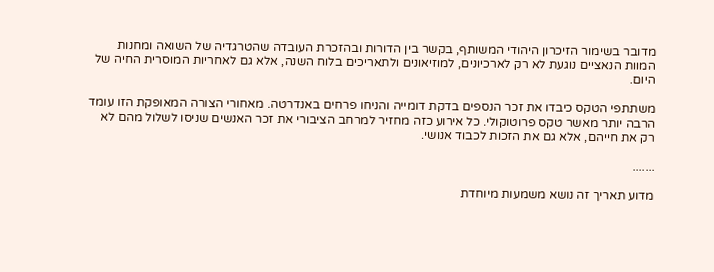מדובר בשימור הזיכרון היהודי המשותף, בקשר בין הדורות ובהזכרת העובדה שהטרגדיה של השואה ומחנות המוות הנאציים נוגעת לא רק לארכיונים, למוזיאונים ולתאריכים בלוח השנה, אלא גם לאחריות המוסרית החיה של היום.

משתתפי הטקס כיבדו את זכר הנספים בדקת דומייה והניחו פרחים באנדרטה. מאחורי הצורה המאופקת הזו עומד הרבה יותר מאשר טקס פרוטוקולי. כל אירוע כזה מחזיר למרחב הציבורי את זכר האנשים שניסו לשלול מהם לא רק את חייהם, אלא גם את הזכות לכבוד אנושי.

.......

מדוע תאריך זה נושא משמעות מיוחדת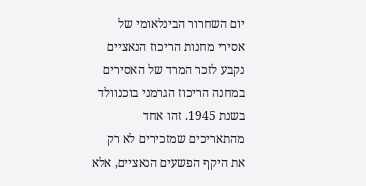יום השחרור הבינלאומי של אסירי מחנות הריכוז הנאציים נקבע לזכר המרד של האסירים במחנה הריכוז הגרמני בוכנוולד בשנת 1945. זהו אחד מהתאריכים שמזכירים לא רק את היקף הפשעים הנאציים, אלא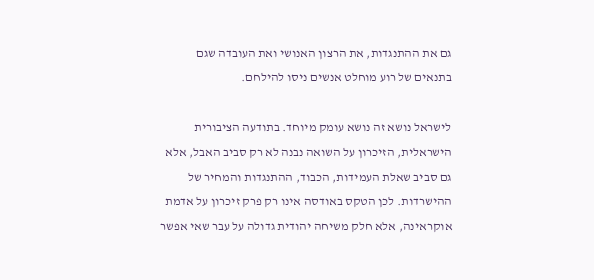גם את ההתנגדות, את הרצון האנושי ואת העובדה שגם בתנאים של רוע מוחלט אנשים ניסו להילחם.

לישראל נושא זה נושא עומק מיוחד. בתודעה הציבורית הישראלית, הזיכרון על השואה נבנה לא רק סביב האבל, אלא גם סביב שאלת העמידות, הכבוד, ההתנגדות והמחיר של ההישרדות. לכן הטקס באודסה אינו רק פרק זיכרון על אדמת אוקראינה, אלא חלק משיחה יהודית גדולה על עבר שאי אפשר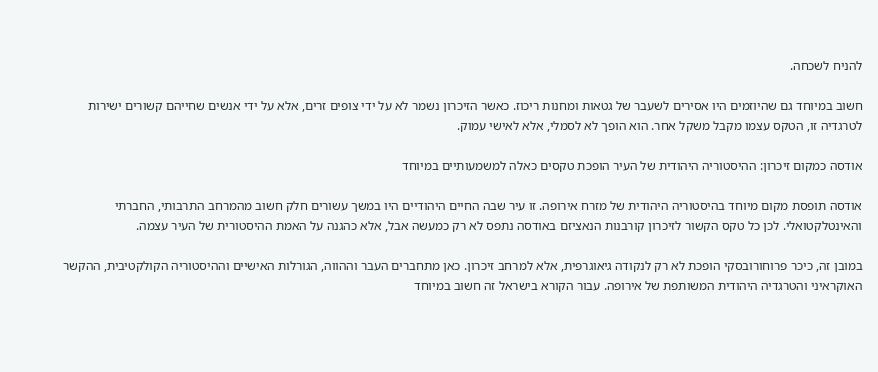להניח לשכחה.

חשוב במיוחד גם שהיוזמים היו אסירים לשעבר של גטאות ומחנות ריכוז. כאשר הזיכרון נשמר לא על ידי צופים זרים, אלא על ידי אנשים שחייהם קשורים ישירות לטרגדיה זו, הטקס עצמו מקבל משקל אחר. הוא הופך לא לסמלי, אלא לאישי עמוק.

אודסה כמקום זיכרון: ההיסטוריה היהודית של העיר הופכת טקסים כאלה למשמעותיים במיוחד

אודסה תופסת מקום מיוחד בהיסטוריה היהודית של מזרח אירופה. זו עיר שבה החיים היהודיים היו במשך עשורים חלק חשוב מהמרחב התרבותי, החברתי והאינטלקטואלי. לכן כל טקס הקשור לזיכרון קורבנות הנאציזם באודסה נתפס לא רק כמעשה אבל, אלא כהגנה על האמת ההיסטורית של העיר עצמה.

במובן זה, כיכר פרוחורובסקי הופכת לא רק לנקודה גיאוגרפית, אלא למרחב זיכרון. כאן מתחברים העבר וההווה, הגורלות האישיים וההיסטוריה הקולקטיבית, ההקשר האוקראיני והטרגדיה היהודית המשותפת של אירופה. עבור הקורא בישראל זה חשוב במיוחד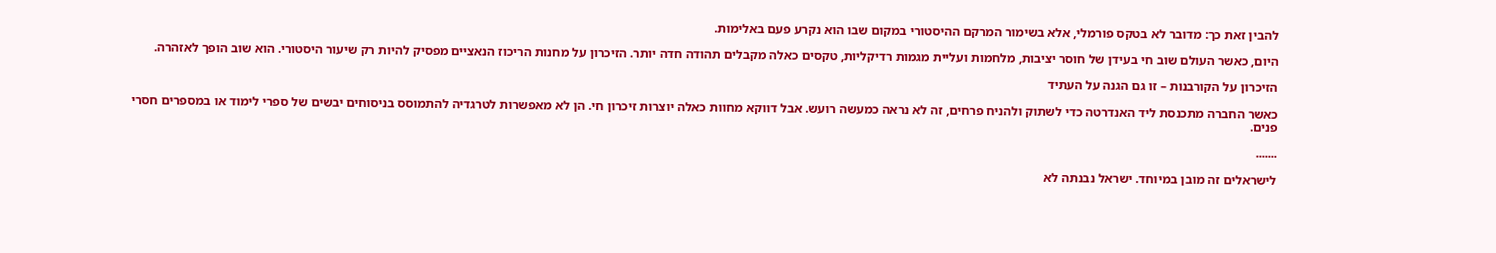להבין זאת כך: מדובר לא בטקס פורמלי, אלא בשימור המרקם ההיסטורי במקום שבו הוא נקרע פעם באלימות.

היום, כאשר העולם שוב חי בעידן של חוסר יציבות, מלחמות ועליית מגמות רדיקליות, טקסים כאלה מקבלים תהודה חדה יותר. הזיכרון על מחנות הריכוז הנאציים מפסיק להיות רק שיעור היסטורי. הוא שוב הופך לאזהרה.

הזיכרון על הקורבנות – זו גם הגנה על העתיד

כאשר החברה מתכנסת ליד האנדרטה כדי לשתוק ולהניח פרחים, זה לא נראה כמעשה רועש. אבל דווקא מחוות כאלה יוצרות זיכרון חי. הן לא מאפשרות לטרגדיה להתמוסס בניסוחים יבשים של ספרי לימוד או במספרים חסרי פנים.

.......

לישראלים זה מובן במיוחד. ישראל נבנתה לא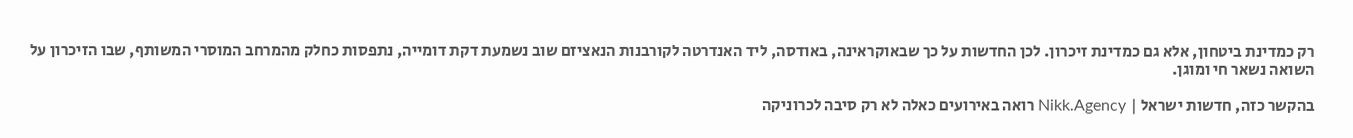רק כמדינת ביטחון, אלא גם כמדינת זיכרון. לכן החדשות על כך שבאוקראינה, באודסה, ליד האנדרטה לקורבנות הנאציזם שוב נשמעת דקת דומייה, נתפסות כחלק מהמרחב המוסרי המשותף, שבו הזיכרון על השואה נשאר חי ומוגן.

בהקשר כזה, חדשות ישראל | Nikk.Agency רואה באירועים כאלה לא רק סיבה לכרוניקה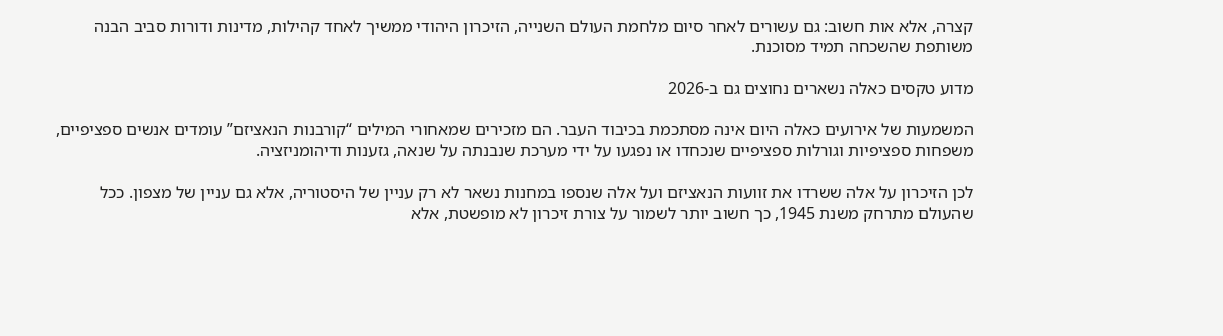קצרה, אלא אות חשוב: גם עשורים לאחר סיום מלחמת העולם השנייה, הזיכרון היהודי ממשיך לאחד קהילות, מדינות ודורות סביב הבנה משותפת שהשכחה תמיד מסוכנת.

מדוע טקסים כאלה נשארים נחוצים גם ב-2026

המשמעות של אירועים כאלה היום אינה מסתכמת בכיבוד העבר. הם מזכירים שמאחורי המילים “קורבנות הנאציזם” עומדים אנשים ספציפיים, משפחות ספציפיות וגורלות ספציפיים שנכחדו או נפגעו על ידי מערכת שנבנתה על שנאה, גזענות ודיהומניזציה.

לכן הזיכרון על אלה ששרדו את זוועות הנאציזם ועל אלה שנספו במחנות נשאר לא רק עניין של היסטוריה, אלא גם עניין של מצפון. ככל שהעולם מתרחק משנת 1945, כך חשוב יותר לשמור על צורת זיכרון לא מופשטת, אלא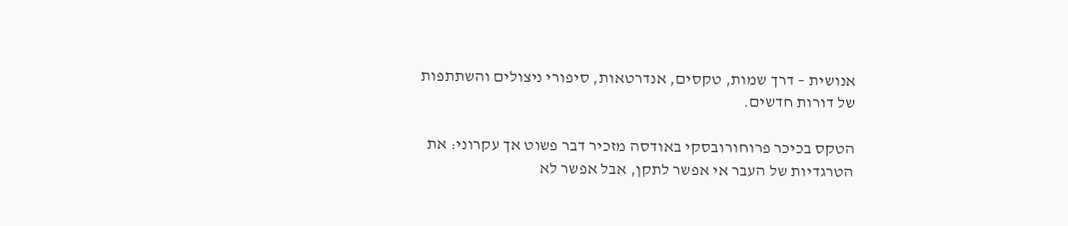אנושית – דרך שמות, טקסים, אנדרטאות, סיפורי ניצולים והשתתפות של דורות חדשים.

הטקס בכיכר פרוחורובסקי באודסה מזכיר דבר פשוט אך עקרוני: את הטרגדיות של העבר אי אפשר לתקן, אבל אפשר לא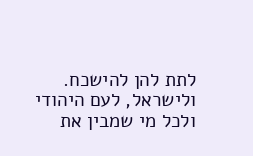לתת להן להישכח. ולישראל, לעם היהודי ולכל מי שמבין את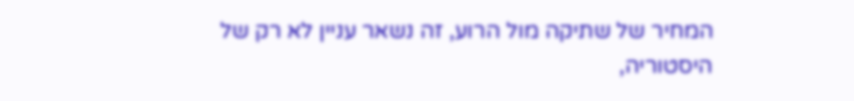המחיר של שתיקה מול הרוע, זה נשאר עניין לא רק של היסטוריה,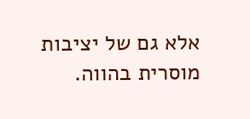אלא גם של יציבות מוסרית בהווה.